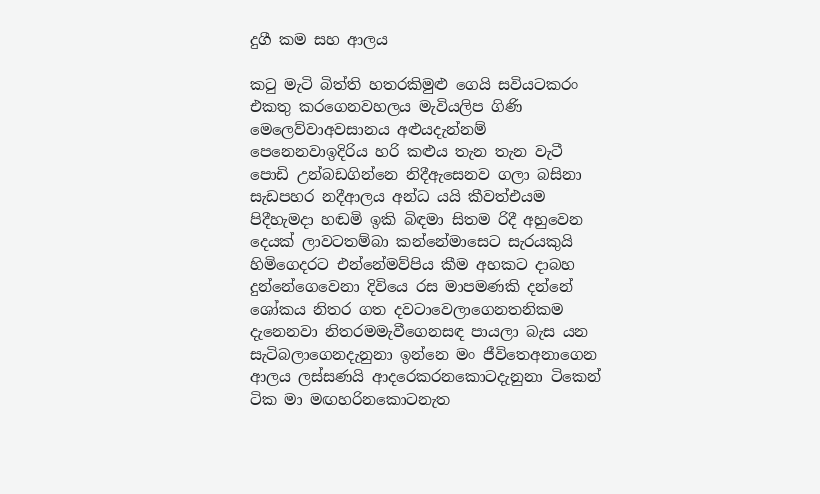දුගී කම සහ ආලය

කටු මැටි බිත්‍ති හතරකිමුළු ගෙයි සවියටකරං එකතු කරගෙනවහලය මැවියලිප ගිණි මෙලෙව්‍වාඅවසානය අළුයදැන්‍නම්‍ පෙනෙනවාඉදිරිය හරි කළුය තැන තැන වැටී පොඩි උන්‍බඩගින්‍නෙ නිදීඇසෙනව ගලා බසිනා සැඩපහර නදීආලය අන්ධ යයි කීවත්‍එයම පිදීහැමදා හඬමි ඉකි බිඳමා සිතම රිදී අහුවෙන දෙයක්‍ ලාවටතම්‍බා කන්‍නේමාසෙට සැරයකුයි හිමිගෙදරට එන්‍නේ‍මව්‍පිය කීම අහකට දාබහ දුන්‍නේ‍ගෙවෙනා දිවියෙ රස මාපමණකි දන්‍නේ ශෝකය නිතර ගත දවටාවෙලාගෙනතනිකම දැනෙනවා නිතරමමැවීගෙනසඳ පායලා බැස යන සැටිබලාගෙනදැනුනා ඉන්‍නෙ මං ජීවිතෙඅනාගෙන ආලය ලස්සණයි ආදරෙකරනකොටදැනුනා ටිකෙන්‍ ටික මා මඟහරිනකොටනැත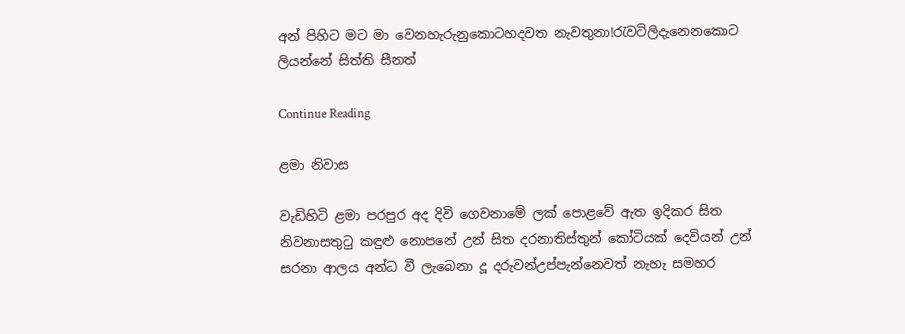අන්‍ පිහිට මට මා වෙනහැරුනුකොටහදවත නැවතුනා!රැවටිලිදැනෙනකොට ලියන්නේ සිත්ති සීනත්

Continue Reading

ළමා නිවාස

වැඩිහිටි ළමා පරපුර අද දිවි ගෙවනාමේ ලක් පොළවේ ඇත ඉදිකර සිත නිවනාසතුටු කඳුළු නොපනේ උන් සිත දරනාතිස්තුන් කෝටියක් දෙවියන් උන් සරනා ආලය අන්ධ වී ලැබෙනා දූ දරුවන්උප්පැන්නෙවත් නැහැ සමහර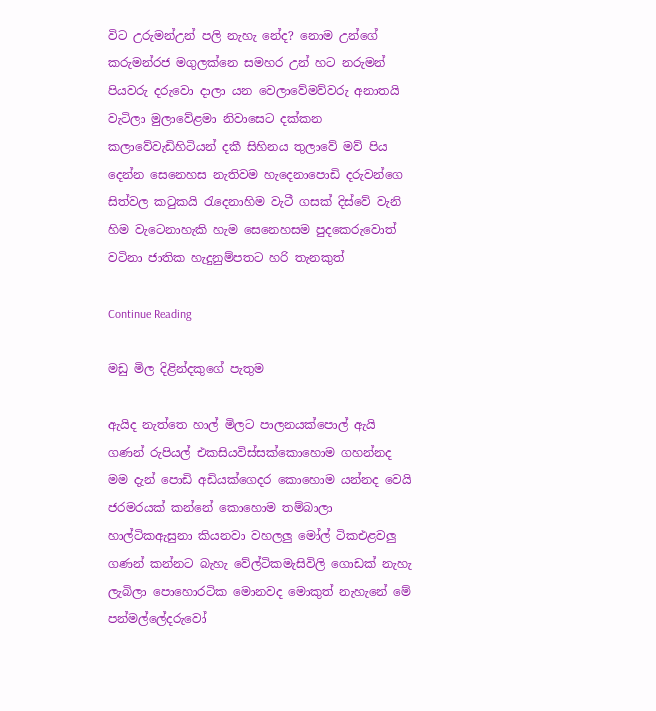විට උරුමන්උන් පලි නැහැ නේද? නොම උන්ගේ කරුමන්රජ මගුලක්නෙ සමහර උන් හට නරුමන් පියවරු දරුවො දාලා යන වෙලාවේමව්වරු අනාතයි වැටිලා මුලාවේළමා නිවාසෙට දක්කන කලාවේවැඩිහිටියන් දකී සිහිනය තුලාවේ මව් පිය දෙන්න සෙනෙහස නැතිවම හැදෙනාපොඩි දරුවන්ගෙ සිත්වල කටුකයි රැදෙනාහිම වැටී ගසක් දිස්වේ වැනි හිම වැටෙනාහැකි හැම සෙනෙහසම පුදකෙරුවොත් වටිනා ජාතික හැදුනුම්පතට හරි තැනකුත්

Continue Reading

මඩු මිල දිළින්දකුගේ පැතුම

ඇයිද නැත්තෙ හාල් මිලට පාලනයක්පොල් ඇයි ගණන් රුපියල් එකසියවිස්සක්කොහොම ගහන්නද මම දැන් පොඩි අඩියක්ගෙදර කොහොම යන්නද වෙයි ජරමරයක් කන්නේ කොහොම තම්බාලා හාල්ටිකඇසුනා කියනවා වහලලු මෝල් ටිකඑළවලු ගණන් කන්නට බැහැ වේල්ටිකමැසිවිලි ගොඩක් නැහැ ලැබිලා පොහොරටික මොනවද මොකුත් නැහැනේ මේ පන්මල්ලේදරුවෝ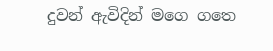දුවන් ඇවිදින් මගෙ ගතෙ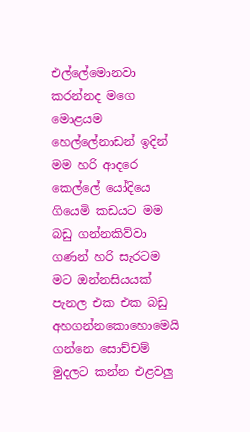එල්ලේමොනවා කරන්නද මගෙ මොළයම හෙල්ලේනාඩන් ඉදින් මම හරි ආදරෙ කෙල්ලේ යෝදියෙ ගියෙමි කඩයට මම බඩු ගන්නකිව්වා ගණන් හරි සැරටම මට ඔන්නසියයක් පැනල එක එක බඩු අහගන්නකොහොමෙයි ගන්නෙ සොච්චම් මුදලට කන්න එළවලු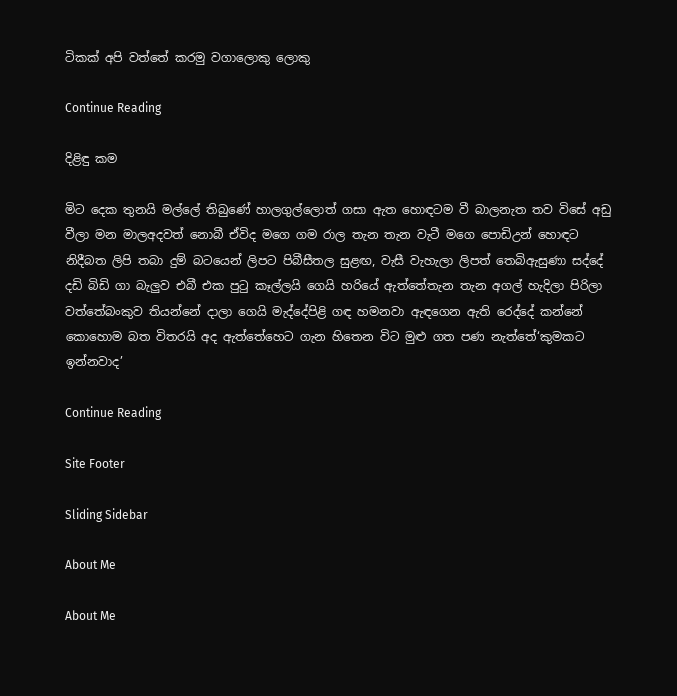ටිකක් අපි වත්තේ කරමු වගාලොකු ලොකු

Continue Reading

දිළිඳු කම

මිට දෙක තුනයි මල්ලේ තිබුණේ හාලගුල්ලොත් ගසා ඇත හොඳටම වී බාලනැත තව විසේ අඩු වීලා මන මාලඅදවත් නොබී ඒවිද මගෙ ගම රාල තැන තැන වැටී මගෙ පොඩිඋන් හොඳට නිදීබත ලිපි තබා දුම් බටයෙන් ලිපට පිබීසීතල සුළඟ, වැසී වැහැලා ලිපත් තෙබිඇසුණා සද්දේ දඩි බිඩි ගා බැලුව එබී එක පුටු කෑල්ලයි ගෙයි හරියේ ඇත්තේතැන තැන අගල් හැදිලා පිරිලා වත්තේබංකුව තියන්නේ දාලා ගෙයි මැද්දේපිළි ගඳ හමනවා ඇඳගෙන ඇති රෙද්දේ කන්නේ කොහොම බත විතරයි අද ඇත්තේහෙට ගැන හිතෙන විට මුළු ගත පණ නැත්තේ‘කුමකට ඉන්නවාද’

Continue Reading

Site Footer

Sliding Sidebar

About Me

About Me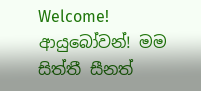Welcome! ආයුබෝවන්! මම සිත්තී සීනත්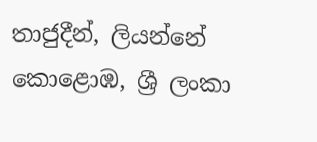තාජුදීන්, ලියන්නේ කොළොඹ, ශ්‍රී ලංකා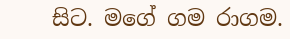සිට. මගේ ගම රාගම.